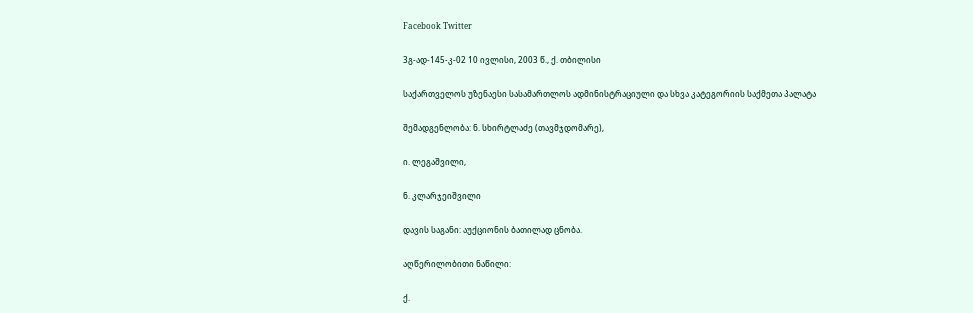Facebook Twitter

3გ-ად-145-კ-02 10 ივლისი, 2003 წ., ქ. თბილისი

საქართველოს უზენაესი სასამართლოს ადმინისტრაციული და სხვა კატეგორიის საქმეთა პალატა

შემადგენლობა: ნ. სხირტლაძე (თავმჯდომარე),

ი. ლეგაშვილი,

ნ. კლარჯეიშვილი

დავის საგანი: აუქციონის ბათილად ცნობა.

აღწერილობითი ნაწილი:

ქ.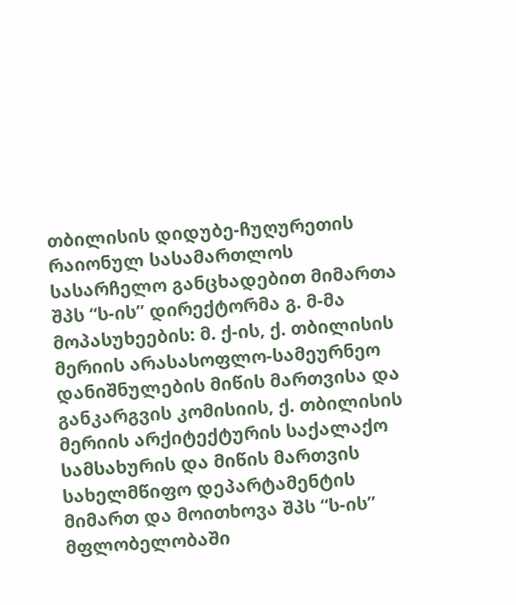თბილისის დიდუბე-ჩუღურეთის რაიონულ სასამართლოს სასარჩელო განცხადებით მიმართა შპს “ს-ის” დირექტორმა გ. მ-მა მოპასუხეების: მ. ქ-ის, ქ. თბილისის მერიის არასასოფლო-სამეურნეო დანიშნულების მიწის მართვისა და განკარგვის კომისიის, ქ. თბილისის მერიის არქიტექტურის საქალაქო სამსახურის და მიწის მართვის სახელმწიფო დეპარტამენტის მიმართ და მოითხოვა შპს “ს-ის” მფლობელობაში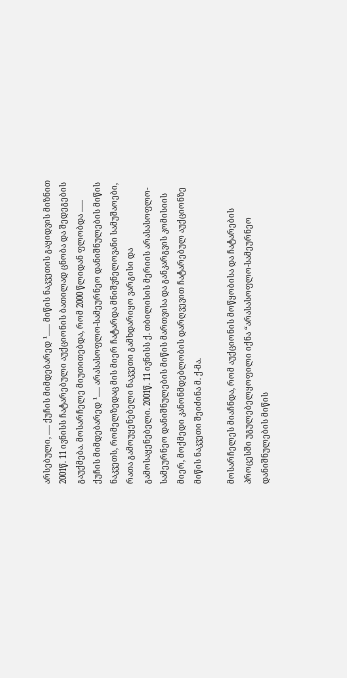არსებული, ..... ქუჩის მიმდებარედ ¹...... მიწის ნაკვეთის გაყიდვის მიზნით 2001წ. 11 ივნისს ჩატარებული აუქციონის ბათილად ცნობა და შედეგების გაუქმება. მოსარჩელე მიუთითებდა, რომ 2000 წლიდან ფლობდა ...... ქუჩის მიმდებარედ ¹..... არასასოფლო-სამეურნეო დანიშნულების მიწის ნაკვეთს, რომელზედაც მის მიერ ჩატარდა მნიშვნელოვანი სამუშაოები, რათა გამოუყენებელი ნაკვეთი გამხდარიყო ვარგისი და გამოსაყენებელი. 2001წ. 11 ივნისს ქ. თბილისის მერიის არასასოფლო-სამეურნეო დანიშნულების მიწის მართვისა და განკარგვის კომისიის მიერ, მოქმედი კანონმდებლობის დარღვევით ჩატარებულ აუქციონზე მიწის ნაკვეთი შეიძინა მ. ქ-მა.

მოსარჩელეს მიაჩნდა, რომ აუქციონის მოწყობისა და ჩატარების პროცესში უგულებელყოფილი იქნა “არასასოფლო-სამეურნეო დანიშნულების მიწის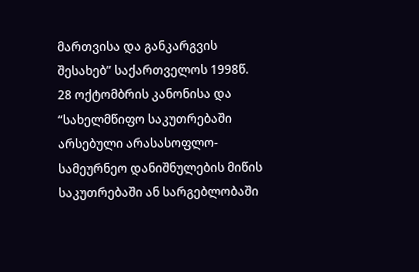მართვისა და განკარგვის შესახებ” საქართველოს 1998წ. 28 ოქტომბრის კანონისა და “სახელმწიფო საკუთრებაში არსებული არასასოფლო-სამეურნეო დანიშნულების მიწის საკუთრებაში ან სარგებლობაში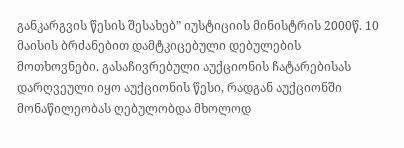განკარგვის წესის შესახებ” იუსტიციის მინისტრის 2000წ. 10 მაისის ბრძანებით დამტკიცებული დებულების მოთხოვნები. გასაჩივრებული აუქციონის ჩატარებისას დარღვეული იყო აუქციონის წესი, რადგან აუქციონში მონაწილეობას ღებულობდა მხოლოდ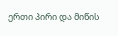ერთი პირი და მიწის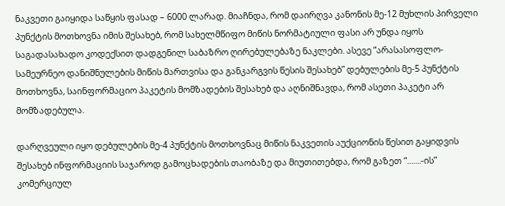ნაკვეთი გაიყიდა საწყის ფასად – 6000 ლარად. მიაჩნდა, რომ დაირღვა კანონის მე-12 მუხლის პირველი პუნქტის მოთხოვნა იმის შესახებ, რომ სახელმწიფო მიწის ნორმატიული ფასი არ უნდა იყოს საგადასახადო კოდექსით დადგენილ საბაზრო ღირებულებაზე ნაკლები. ასევე “არასასოფლო-სამეურნეო დანიშნულების მიწის მართვისა და განკარგვის წესის შესახებ” დებულების მე-5 პუნქტის მოთხოვნა, საინფორმაციო პაკეტის მომზადების შესახებ და აღნიშნავდა, რომ ასეთი პაკეტი არ მომზადებულა.

დარღვეული იყო დებულების მე-4 პუნქტის მოთხოვნაც მიწის ნაკვეთის აუქციონის წესით გაყიდვის შესახებ ინფორმაციის საჯაროდ გამოცხადების თაობაზე და მიუთითებდა, რომ გაზეთ “.......-ის” კომერციულ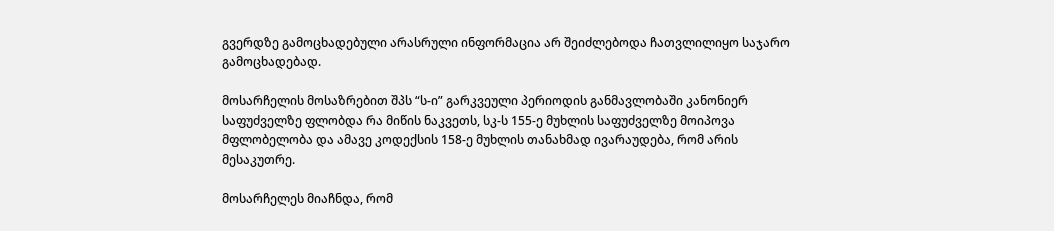გვერდზე გამოცხადებული არასრული ინფორმაცია არ შეიძლებოდა ჩათვლილიყო საჯარო გამოცხადებად.

მოსარჩელის მოსაზრებით შპს “ს-ი” გარკვეული პერიოდის განმავლობაში კანონიერ საფუძველზე ფლობდა რა მიწის ნაკვეთს, სკ-ს 155-ე მუხლის საფუძველზე მოიპოვა მფლობელობა და ამავე კოდექსის 158-ე მუხლის თანახმად ივარაუდება, რომ არის მესაკუთრე.

მოსარჩელეს მიაჩნდა, რომ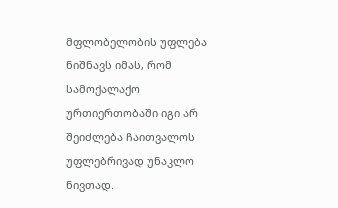მფლობელობის უფლება ნიშნავს იმას, რომ სამოქალაქო ურთიერთობაში იგი არ შეიძლება ჩაითვალოს უფლებრივად უნაკლო ნივთად.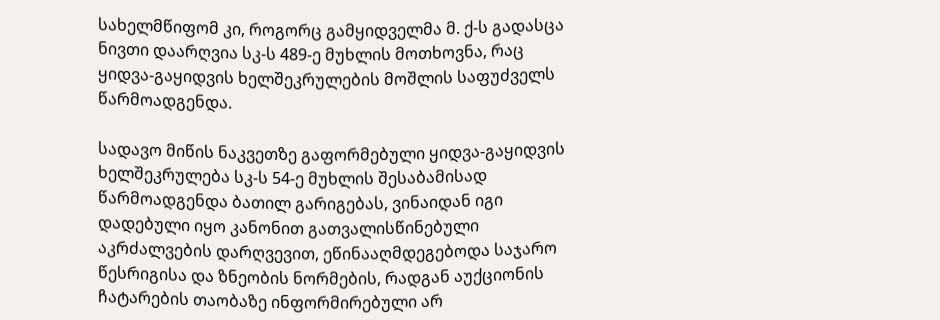სახელმწიფომ კი, როგორც გამყიდველმა მ. ქ-ს გადასცა ნივთი დაარღვია სკ-ს 489-ე მუხლის მოთხოვნა, რაც ყიდვა-გაყიდვის ხელშეკრულების მოშლის საფუძველს წარმოადგენდა.

სადავო მიწის ნაკვეთზე გაფორმებული ყიდვა-გაყიდვის ხელშეკრულება სკ-ს 54-ე მუხლის შესაბამისად წარმოადგენდა ბათილ გარიგებას, ვინაიდან იგი დადებული იყო კანონით გათვალისწინებული აკრძალვების დარღვევით, ეწინააღმდეგებოდა საჯარო წესრიგისა და ზნეობის ნორმების, რადგან აუქციონის ჩატარების თაობაზე ინფორმირებული არ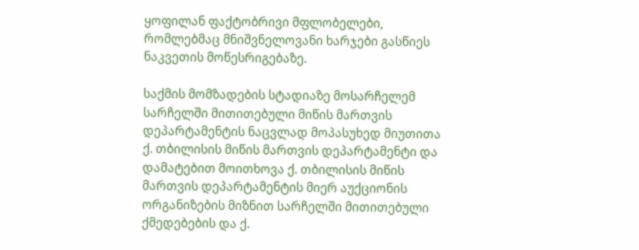ყოფილან ფაქტობრივი მფლობელები, რომლებმაც მნიშვნელოვანი ხარჯები გასწიეს ნაკვეთის მოწესრიგებაზე.

საქმის მომზადების სტადიაზე მოსარჩელემ სარჩელში მითითებული მიწის მართვის დეპარტამენტის ნაცვლად მოპასუხედ მიუთითა ქ. თბილისის მიწის მართვის დეპარტამენტი და დამატებით მოითხოვა ქ. თბილისის მიწის მართვის დეპარტამენტის მიერ აუქციონის ორგანიზების მიზნით სარჩელში მითითებული ქმედებების და ქ.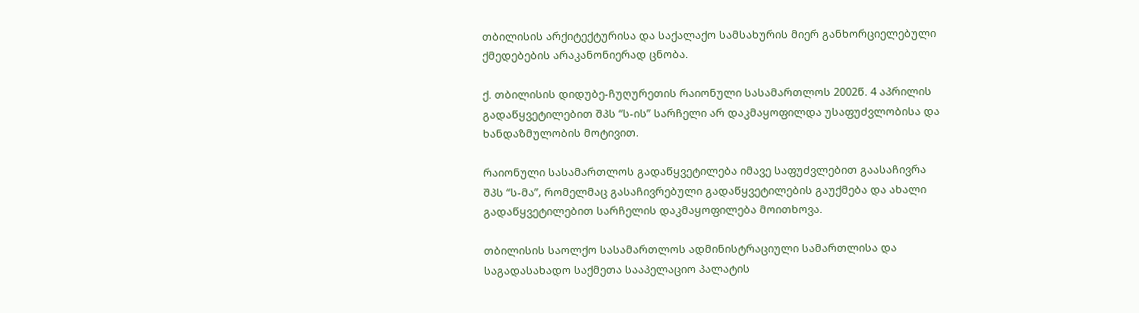თბილისის არქიტექტურისა და საქალაქო სამსახურის მიერ განხორციელებული ქმედებების არაკანონიერად ცნობა.

ქ. თბილისის დიდუბე-ჩუღურეთის რაიონული სასამართლოს 2002წ. 4 აპრილის გადაწყვეტილებით შპს “ს-ის” სარჩელი არ დაკმაყოფილდა უსაფუძვლობისა და ხანდაზმულობის მოტივით.

რაიონული სასამართლოს გადაწყვეტილება იმავე საფუძვლებით გაასაჩივრა შპს “ს-მა”, რომელმაც გასაჩივრებული გადაწყვეტილების გაუქმება და ახალი გადაწყვეტილებით სარჩელის დაკმაყოფილება მოითხოვა.

თბილისის საოლქო სასამართლოს ადმინისტრაციული სამართლისა და საგადასახადო საქმეთა სააპელაციო პალატის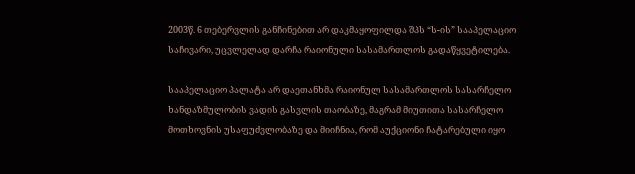2003წ. 6 თებერვლის განჩინებით არ დაკმაყოფილდა შპს “ს-ის” სააპელაციო საჩივარი, უცვლელად დარჩა რაიონული სასამართლოს გადაწყვეტილება.

სააპელაციო პალატა არ დაეთანხმა რაიონულ სასამართლოს სასარჩელო ხანდაზმულობის ვადის გასვლის თაობაზე, მაგრამ მიუთითა სასარჩელო მოთხოვნის უსაფუძვლობაზე და მიიჩნია, რომ აუქციონი ჩატარებული იყო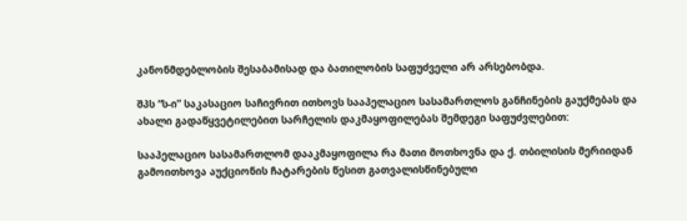კანონმდებლობის შესაბამისად და ბათილობის საფუძველი არ არსებობდა.

შპს “ს-ი” საკასაციო საჩივრით ითხოვს სააპელაციო სასამართლოს განჩინების გაუქმებას და ახალი გადაწყვეტილებით სარჩელის დაკმაყოფილებას შემდეგი საფუძვლებით:

სააპელაციო სასამართლომ დააკმაყოფილა რა მათი მოთხოვნა და ქ. თბილისის მერიიდან გამოითხოვა აუქციონის ჩატარების წესით გათვალისწინებული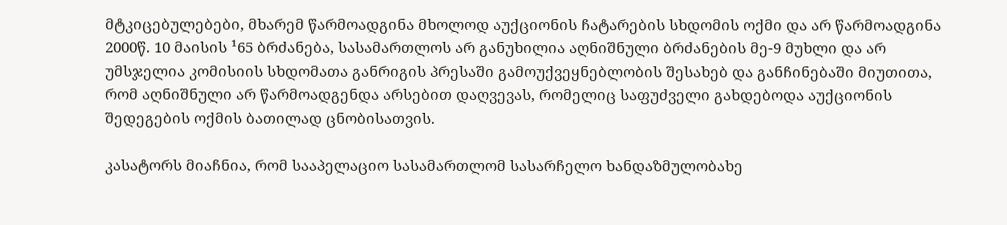მტკიცებულებები, მხარემ წარმოადგინა მხოლოდ აუქციონის ჩატარების სხდომის ოქმი და არ წარმოადგინა 2000წ. 10 მაისის ¹65 ბრძანება, სასამართლოს არ განუხილია აღნიშნული ბრძანების მე-9 მუხლი და არ უმსჯელია კომისიის სხდომათა განრიგის პრესაში გამოუქვეყნებლობის შესახებ და განჩინებაში მიუთითა, რომ აღნიშნული არ წარმოადგენდა არსებით დაღვევას, რომელიც საფუძველი გახდებოდა აუქციონის შედეგების ოქმის ბათილად ცნობისათვის.

კასატორს მიაჩნია, რომ სააპელაციო სასამართლომ სასარჩელო ხანდაზმულობახე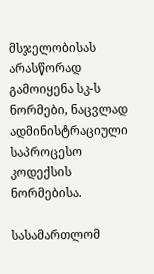მსჯელობისას არასწორად გამოიყენა სკ-ს ნორმები, ნაცვლად ადმინისტრაციული საპროცესო კოდექსის ნორმებისა.

სასამართლომ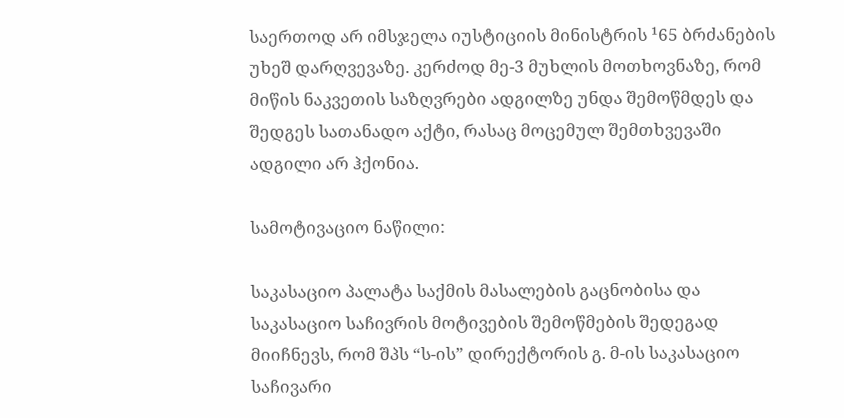საერთოდ არ იმსჯელა იუსტიციის მინისტრის ¹65 ბრძანების უხეშ დარღვევაზე. კერძოდ მე-3 მუხლის მოთხოვნაზე, რომ მიწის ნაკვეთის საზღვრები ადგილზე უნდა შემოწმდეს და შედგეს სათანადო აქტი, რასაც მოცემულ შემთხვევაში ადგილი არ ჰქონია.

სამოტივაციო ნაწილი:

საკასაციო პალატა საქმის მასალების გაცნობისა და საკასაციო საჩივრის მოტივების შემოწმების შედეგად მიიჩნევს, რომ შპს “ს-ის” დირექტორის გ. მ-ის საკასაციო საჩივარი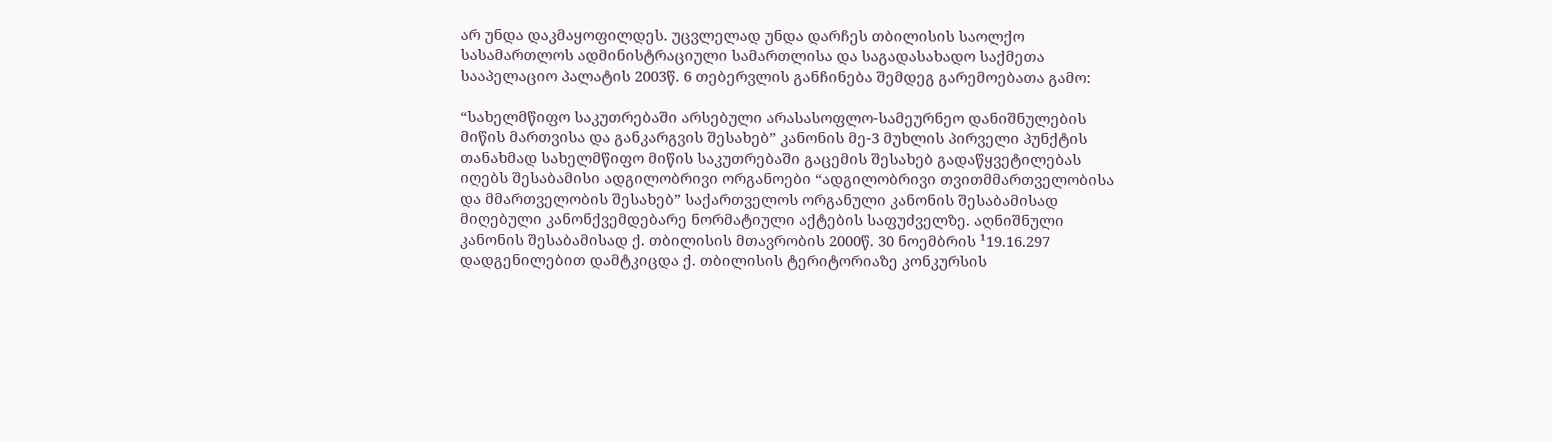არ უნდა დაკმაყოფილდეს. უცვლელად უნდა დარჩეს თბილისის საოლქო სასამართლოს ადმინისტრაციული სამართლისა და საგადასახადო საქმეთა სააპელაციო პალატის 2003წ. 6 თებერვლის განჩინება შემდეგ გარემოებათა გამო:

“სახელმწიფო საკუთრებაში არსებული არასასოფლო-სამეურნეო დანიშნულების მიწის მართვისა და განკარგვის შესახებ” კანონის მე-3 მუხლის პირველი პუნქტის თანახმად სახელმწიფო მიწის საკუთრებაში გაცემის შესახებ გადაწყვეტილებას იღებს შესაბამისი ადგილობრივი ორგანოები “ადგილობრივი თვითმმართველობისა და მმართველობის შესახებ” საქართველოს ორგანული კანონის შესაბამისად მიღებული კანონქვემდებარე ნორმატიული აქტების საფუძველზე. აღნიშნული კანონის შესაბამისად ქ. თბილისის მთავრობის 2000წ. 30 ნოემბრის ¹19.16.297 დადგენილებით დამტკიცდა ქ. თბილისის ტერიტორიაზე კონკურსის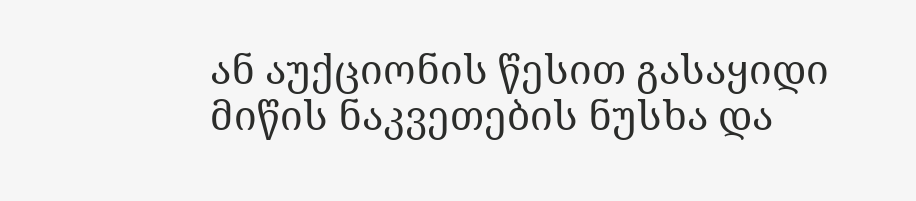ან აუქციონის წესით გასაყიდი მიწის ნაკვეთების ნუსხა და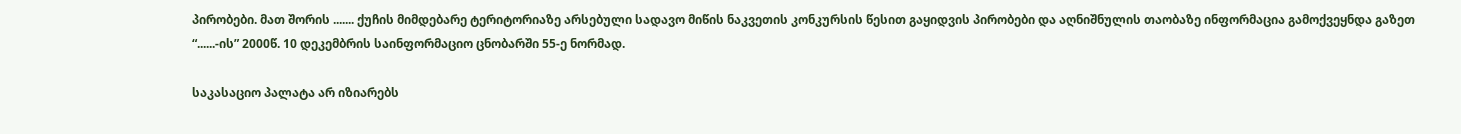პირობები. მათ შორის ....... ქუჩის მიმდებარე ტერიტორიაზე არსებული სადავო მიწის ნაკვეთის კონკურსის წესით გაყიდვის პირობები და აღნიშნულის თაობაზე ინფორმაცია გამოქვეყნდა გაზეთ “......-ის” 2000წ. 10 დეკემბრის საინფორმაციო ცნობარში 55-ე ნორმად.

საკასაციო პალატა არ იზიარებს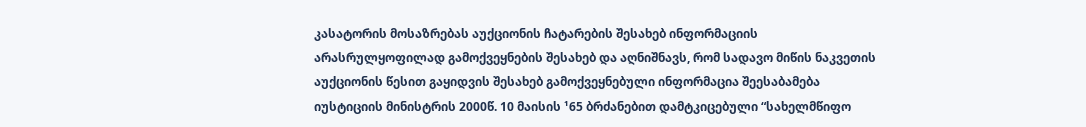კასატორის მოსაზრებას აუქციონის ჩატარების შესახებ ინფორმაციის არასრულყოფილად გამოქვეყნების შესახებ და აღნიშნავს, რომ სადავო მიწის ნაკვეთის აუქციონის წესით გაყიდვის შესახებ გამოქვეყნებული ინფორმაცია შეესაბამება იუსტიციის მინისტრის 2000წ. 10 მაისის ¹65 ბრძანებით დამტკიცებული “სახელმწიფო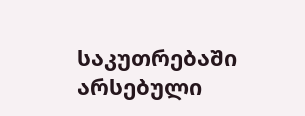საკუთრებაში არსებული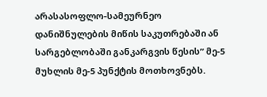არასასოფლო-სამეურნეო დანიშნულების მიწის საკუთრებაში ან სარგებლობაში განკარგვის წესის” მე-5 მუხლის მე-5 პუნქტის მოთხოვნებს.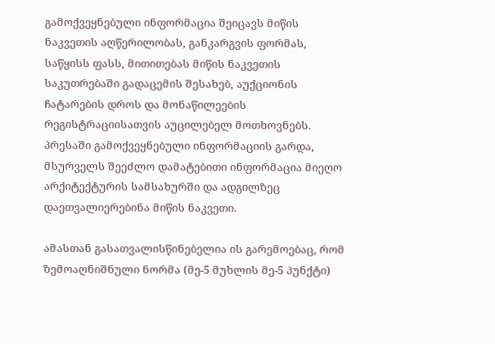გამოქვეყნებული ინფორმაცია შეიცავს მიწის ნაკვეთის აღწერილობას, განკარგვის ფორმას, საწყისს ფასს, მითითებას მიწის ნაკვეთის საკუთრებაში გადაცემის შესახებ, აუქციონის ჩატარების დროს და მონაწილეების რეგისტრაციისათვის აუცილებელ მოთხოვნებს. პრესაში გამოქვეყნებული ინფორმაციის გარდა, მსურველს შეეძლო დამატებითი ინფორმაცია მიეღო არქიტექტურის სამსახურში და ადგილზეც დაეთვალიერებინა მიწის ნაკვეთი.

ამასთან გასათვალისწინებელია ის გარემოებაც, რომ ზემოაღნიშნული ნორმა (მე-5 მუხლის მე-5 პუნქტი)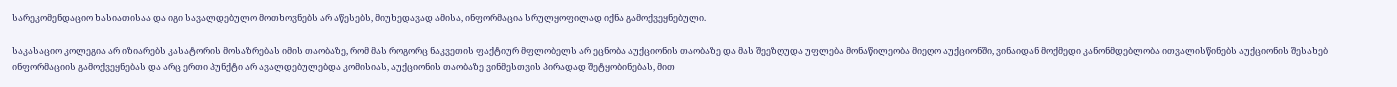სარეკომენდაციო ხასიათისაა და იგი სავალდებულო მოთხოვნებს არ აწესებს, მიუხედავად ამისა, ინფორმაცია სრულყოფილად იქნა გამოქვეყნებული.

საკასაციო კოლეგია არ იზიარებს კასატორის მოსაზრებას იმის თაობაზე, რომ მას როგორც ნაკვეთის ფაქტიურ მფლობელს არ ეცნობა აუქციონის თაობაზე და მას შეეზღუდა უფლება მონაწილეობა მიეღო აუქციონში, ვინაიდან მოქმედი კანონმდებლობა ითვალისწინებს აუქციონის შესახებ ინფორმაციის გამოქვეყნებას და არც ერთი პუნქტი არ ავალდებულებდა კომისიას, აუქციონის თაობაზე ვინმესთვის პირადად შეტყობინებას, მით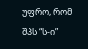უფრო, რომ შპს “ს-ი”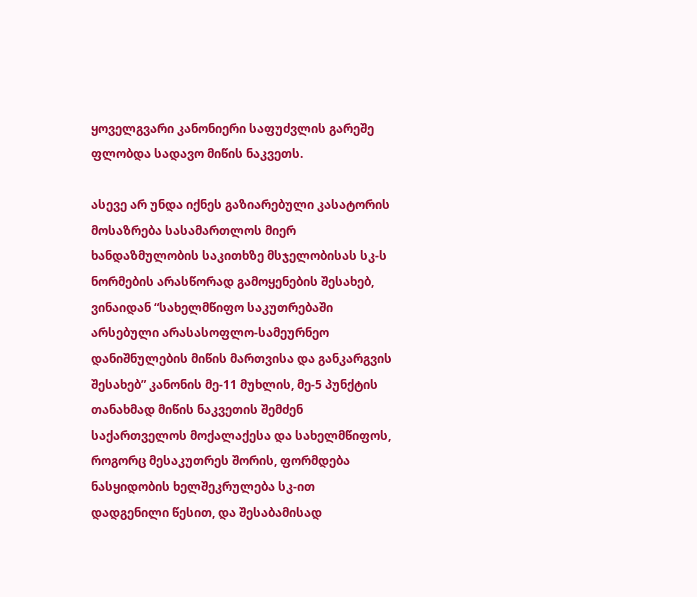ყოველგვარი კანონიერი საფუძვლის გარეშე ფლობდა სადავო მიწის ნაკვეთს.

ასევე არ უნდა იქნეს გაზიარებული კასატორის მოსაზრება სასამართლოს მიერ ხანდაზმულობის საკითხზე მსჯელობისას სკ-ს ნორმების არასწორად გამოყენების შესახებ, ვინაიდან “სახელმწიფო საკუთრებაში არსებული არასასოფლო-სამეურნეო დანიშნულების მიწის მართვისა და განკარგვის შესახებ” კანონის მე-11 მუხლის, მე-5 პუნქტის თანახმად მიწის ნაკვეთის შემძენ საქართველოს მოქალაქესა და სახელმწიფოს, როგორც მესაკუთრეს შორის, ფორმდება ნასყიდობის ხელშეკრულება სკ-ით დადგენილი წესით, და შესაბამისად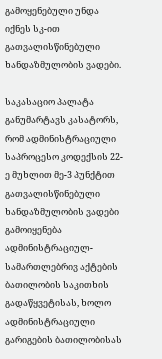გამოყენებული უნდა იქნეს სკ-ით გათვალისწინებული ხანდაზმულობის ვადები.

საკასაციო პალატა განუმარტავს კასატორს, რომ ადმინისტრაციული საპროცესო კოდექსის 22-ე მუხლით მე-3 პუნქტით გათვალისწინებული ხანდაზმულობის ვადები გამოიყენება ადმინისტრაციულ-სამართლებრივ აქტების ბათილობის საკითხის გადაწყვეტისას, ხოლო ადმინისტრაციული გარიგების ბათილობისას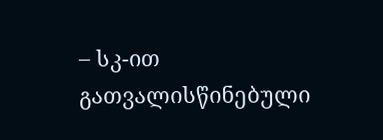– სკ-ით გათვალისწინებული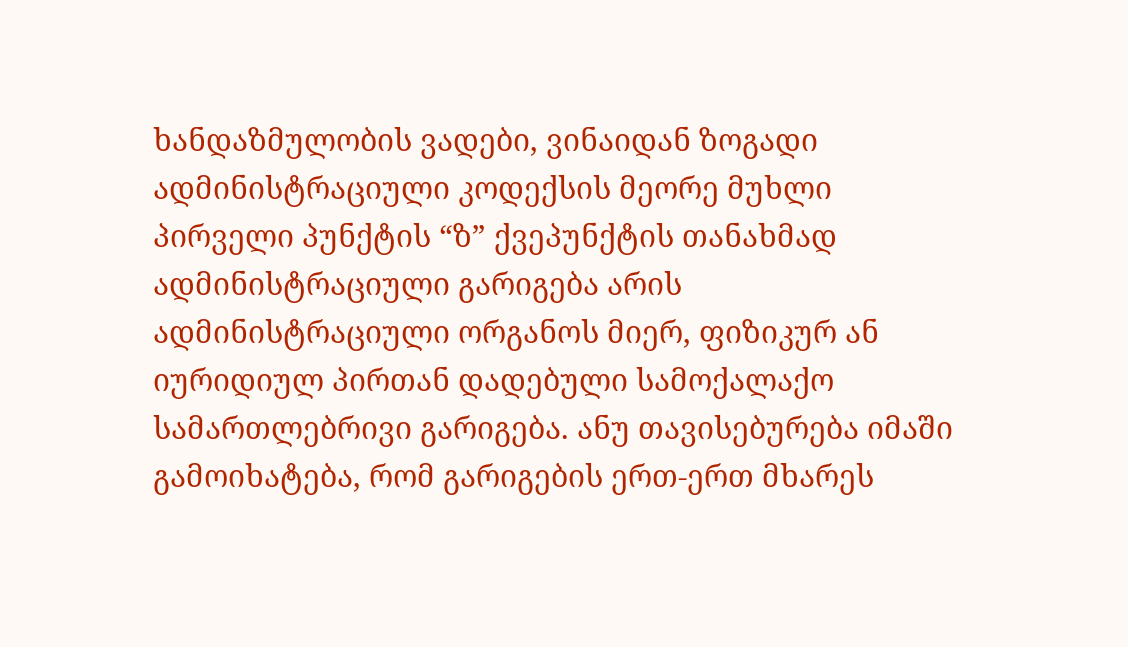ხანდაზმულობის ვადები, ვინაიდან ზოგადი ადმინისტრაციული კოდექსის მეორე მუხლი პირველი პუნქტის “ზ” ქვეპუნქტის თანახმად ადმინისტრაციული გარიგება არის ადმინისტრაციული ორგანოს მიერ, ფიზიკურ ან იურიდიულ პირთან დადებული სამოქალაქო სამართლებრივი გარიგება. ანუ თავისებურება იმაში გამოიხატება, რომ გარიგების ერთ-ერთ მხარეს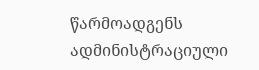წარმოადგენს ადმინისტრაციული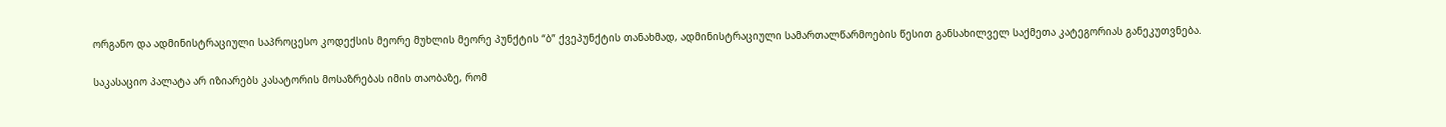ორგანო და ადმინისტრაციული საპროცესო კოდექსის მეორე მუხლის მეორე პუნქტის “ბ” ქვეპუნქტის თანახმად, ადმინისტრაციული სამართალწარმოების წესით განსახილველ საქმეთა კატეგორიას განეკუთვნება.

საკასაციო პალატა არ იზიარებს კასატორის მოსაზრებას იმის თაობაზე, რომ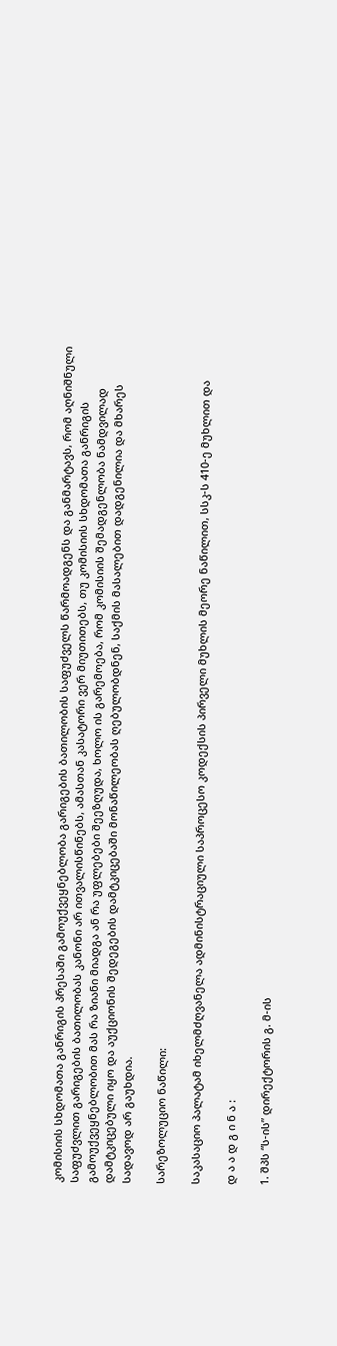კომისიის სხდომათა განრიგის პრესაში გამოუქვეყნებლობა გარიგების ბათილობის საფუძველს წარმოადგენს და განმარტავს, რომ აღნიშნული საფუძვლით გარიგების ბათილობას კანონი არ ითვალისწინებს, ამასთან კასატორი ვერ მიუთითებს, თუ კომისიის სხდომათა განრიგის გამოუქვეყნებლობით მას რა ზიანი მიადგა ან რა უფლებები შეეზღუდა, ხოლო ის გარემოება, რომ კომისიის შემადგენლობა ნამდვილად დამტკიცებული იყო და აუქციონის შედეგების დამტკიცებაში მონაწილეობას ღებულობდნენ, საქმის მასალებით დადგენილია და მხარეს სადავოდ არ გაუხდია.

სარეზოლუციო ნაწილი:

საკასაციო პალატამ იხელმძღვანელა ადმინისტრაციული საპროცესო კოდექსის პირველი მუხლის მეორე ნაწილით, სსკ-ს 410-ე მუხლით და

დ ა ა დ გ ი ნ ა :

1. შპს “ს-ის” დირექტორის გ. მ-ის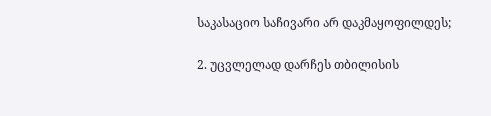საკასაციო საჩივარი არ დაკმაყოფილდეს;

2. უცვლელად დარჩეს თბილისის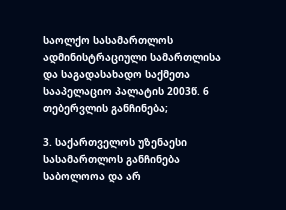საოლქო სასამართლოს ადმინისტრაციული სამართლისა და საგადასახადო საქმეთა სააპელაციო პალატის 2003წ. 6 თებერვლის განჩინება;

3. საქართველოს უზენაესი სასამართლოს განჩინება საბოლოოა და არ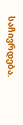საჩივრდება.